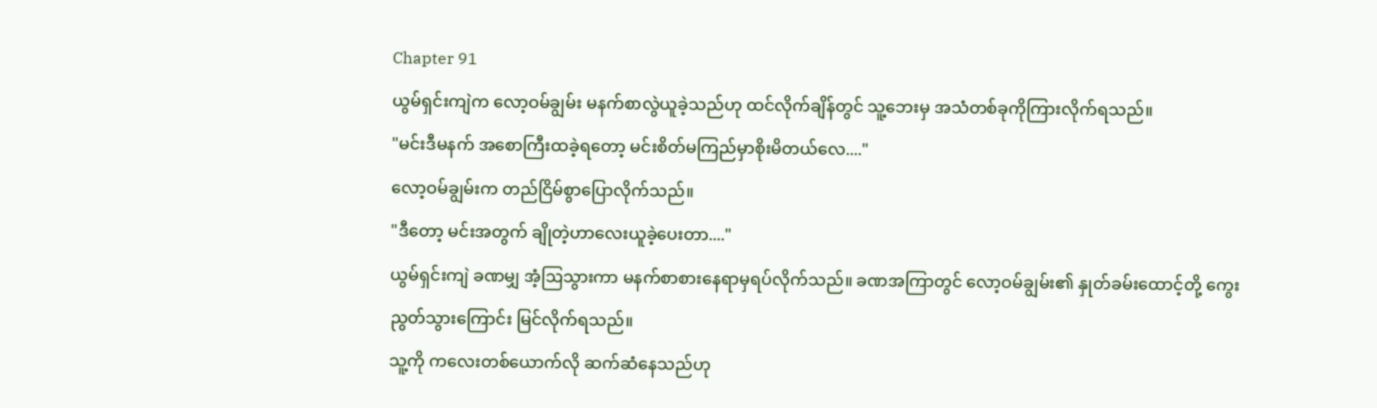Chapter 91
ယွမ်ရှင်းကျဲက လော့ဝမ်ချွမ်း မနက်စာလွဲယူခဲ့သည်ဟု ထင်လိုက်ချိန်တွင် သူ့ဘေးမှ အသံတစ်ခုကိုကြားလိုက်ရသည်။
"မင်းဒီမနက် အစောကြီးထခဲ့ရတော့ မင်းစိတ်မကြည်မှာစိုးမိတယ်လေ...."
လော့ဝမ်ချွမ်းက တည်ငြိမ်စွာပြောလိုက်သည်။
"ဒီတော့ မင်းအတွက် ချိုတဲ့ဟာလေးယူခဲ့ပေးတာ...."
ယွမ်ရှင်းကျဲ ခဏမျှ အံ့ဩသွားကာ မနက်စာစားနေရာမှရပ်လိုက်သည်။ ခဏအကြာတွင် လော့ဝမ်ချွမ်း၏ နှုတ်ခမ်းထောင့်တို့ ကွေးညွတ်သွားကြောင်း မြင်လိုက်ရသည်။
သူ့ကို ကလေးတစ်ယောက်လို ဆက်ဆံနေသည်ဟု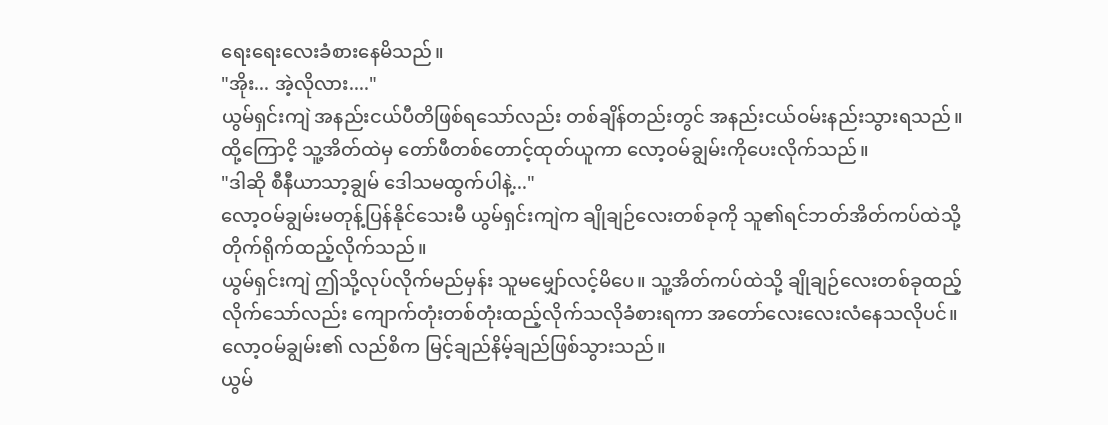ရေးရေးလေးခံစားနေမိသည်။
"အိုး... အဲ့လိုလား...."
ယွမ်ရှင်းကျဲ အနည်းငယ်ပီတိဖြစ်ရသော်လည်း တစ်ချိန်တည်းတွင် အနည်းငယ်ဝမ်းနည်းသွားရသည်။
ထို့ကြောငိ့ သူ့အိတ်ထဲမှ တော်ဖီတစ်တောင့်ထုတ်ယူကာ လော့ဝမ်ချွမ်းကိုပေးလိုက်သည်။
"ဒါဆို စီနီယာသာ့ချွမ် ဒေါသမထွက်ပါနဲ့..."
လော့ဝမ်ချွမ်းမတုန့်ပြန်နိုင်သေးမီ ယွမ်ရှင်းကျဲက ချိုချဉ်လေးတစ်ခုကို သူ၏ရင်ဘတ်အိတ်ကပ်ထဲသို့ တိုက်ရိုက်ထည့်လိုက်သည်။
ယွမ်ရှင်းကျဲ ဤသို့လုပ်လိုက်မည်မှန်း သူမမျှော်လင့်မိပေ။ သူ့အိတ်ကပ်ထဲသို့ ချိုချဉ်လေးတစ်ခုထည့်လိုက်သော်လည်း ကျောက်တုံးတစ်တုံးထည့်လိုက်သလိုခံစားရကာ အတော်လေးလေးလံနေသလိုပင်။
လော့ဝမ်ချွမ်း၏ လည်စိက မြင့်ချည်နိမ့်ချည်ဖြစ်သွားသည်။
ယွမ်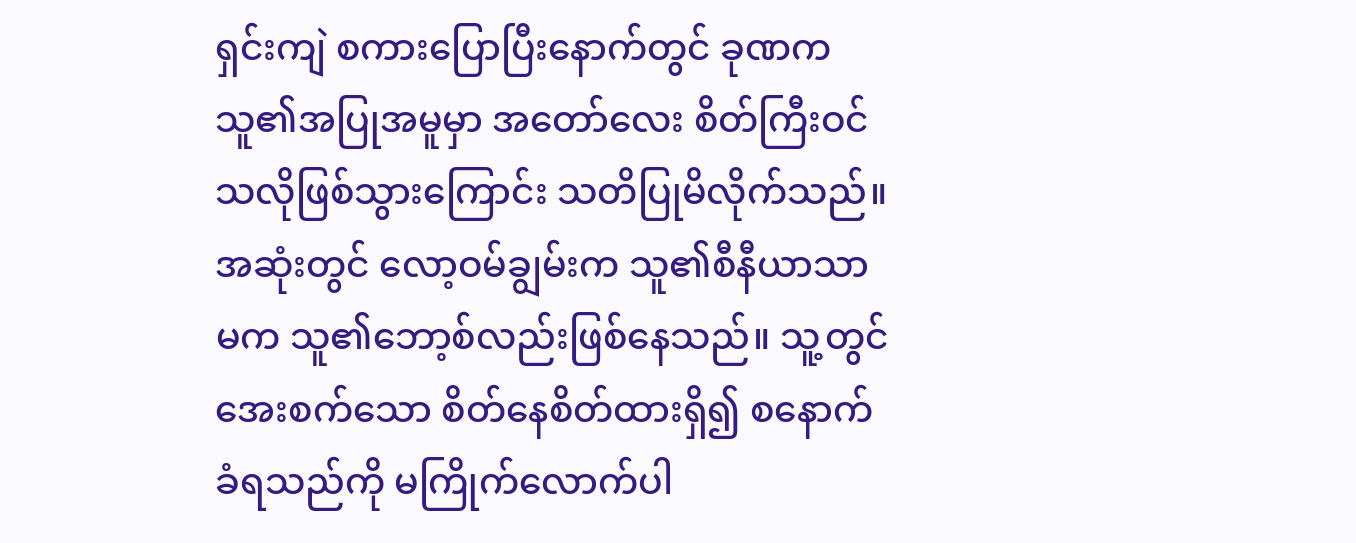ရှင်းကျဲ စကားပြောပြီးနောက်တွင် ခုဏက သူ၏အပြုအမူမှာ အတော်လေး စိတ်ကြီးဝင်သလိုဖြစ်သွားကြောင်း သတိပြုမိလိုက်သည်။ အဆုံးတွင် လော့ဝမ်ချွမ်းက သူ၏စီနီယာသာမက သူ၏ဘော့စ်လည်းဖြစ်နေသည်။ သူ့တွင်အေးစက်သော စိတ်နေစိတ်ထားရှိ၍ စနောက်ခံရသည်ကို မကြိုက်လောက်ပါ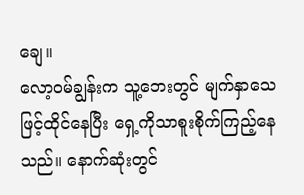ချေ။
လော့ဝမ်ချွန်းက သူ့ဘေးတွင် မျက်နှာသေဖြင့်ထိုင်နေပြီး ရှေ့ကိုသာစူးစိုက်ကြည့်နေသည်။ နောက်ဆုံးတွင်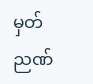မှတ်ညဏ်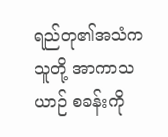ရည်တု၏အသံက သူတို့ အာကာသယာဉ် စခန်းကို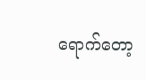ရောက်တော့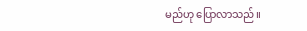မည်ဟု ပြောလာသည်။